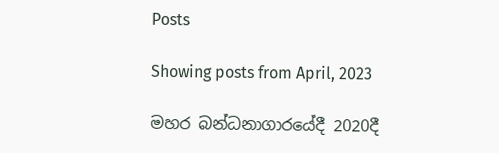Posts

Showing posts from April, 2023

මහර බන්ධනාගාරයේදී 2020දී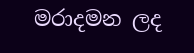මරාදමන ලද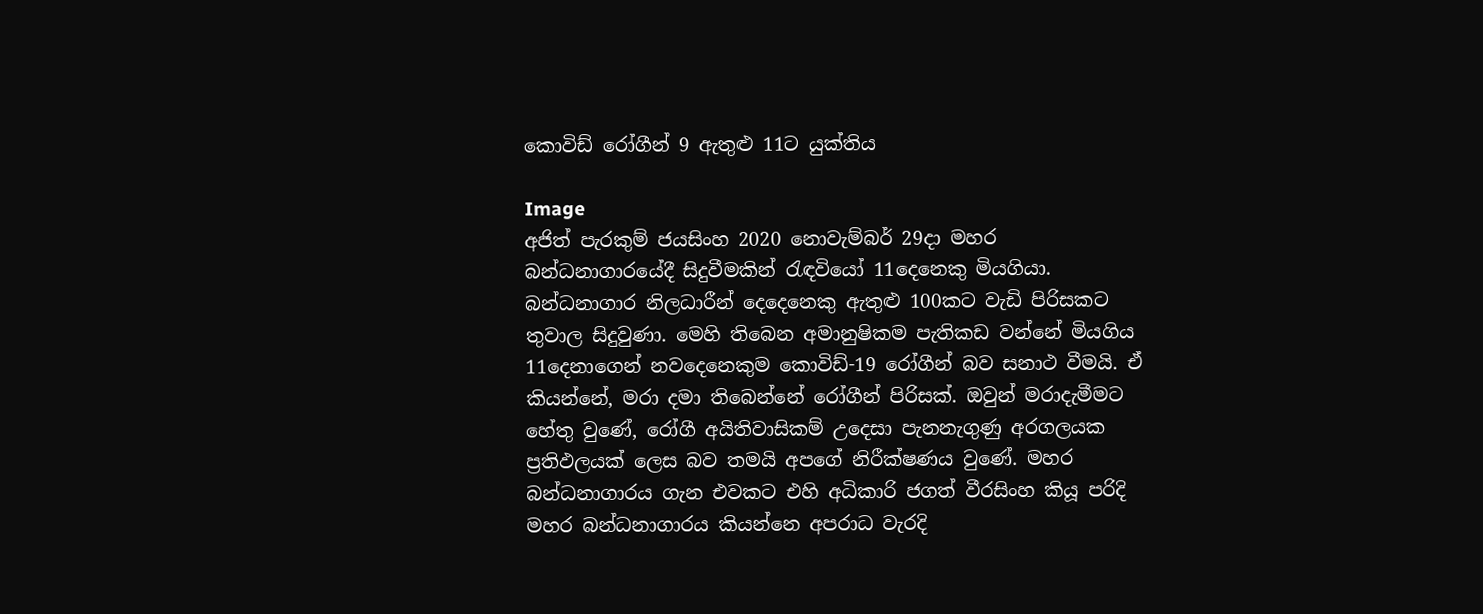කොවිඩ් රෝගීන් 9 ඇතුළු 11ට යුක්තිය

Image
අජිත් පැරකුම් ජයසිංහ 2020 නොවැම්බර් 29දා මහර බන්ධනාගාරයේදී සිදුවීමකින් රැඳවියෝ 11දෙනෙකු මියගියා. බන්ධනාගාර නිලධාරීන් දෙදෙනෙකු ඇතුළු 100කට වැඩි පිරිසකට තුවාල සිදුවුණා. මෙහි තිබෙන අමානුෂිකම පැතිකඩ වන්නේ මියගිය 11දෙනාගෙන් නවදෙනෙකුම කොවිඩ්-19 රෝගීන් බව සනාථ වීමයි. ඒ කියන්නේ, මරා දමා තිබෙන්නේ රෝගීන් පිරිසක්. ඔවුන් මරාදැමීමට හේතු වුණේ, රෝගී අයිතිවාසිකම් උදෙසා පැනනැගුණු අරගලයක ප්‍රතිඵලයක් ලෙස බව තමයි අපගේ නිරීක්ෂණය වුණේ. මහර බන්ධනාගාරය ගැන එවකට එහි අධිකාරි ජගත් වීරසිංහ කියූ පරිදි මහර බන්ධනාගාරය කියන්නෙ අපරාධ වැරදි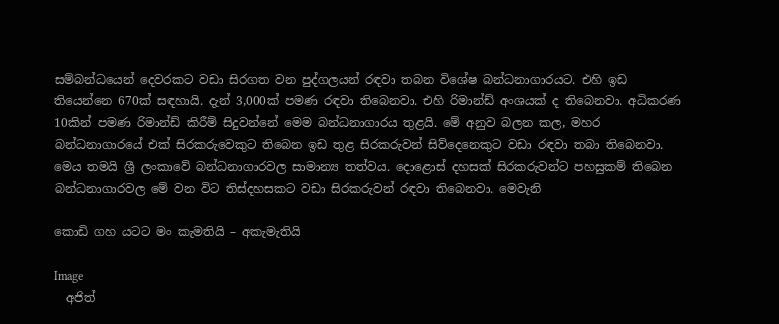සම්බන්ධයෙන් දෙවරකට වඩා සිරගත වන පුද්ගලයන් රඳවා තබන විශේෂ බන්ධනාගාරයට. එහි ඉඩ තියෙන්නෙ 670ක් සඳහායි. දැන් 3,000ක් පමණ රඳවා තිබෙනවා. එහි රිමාන්ඩ් අංශයක් ද තිබෙනවා. අධිකරණ 10කින් පමණ රිමාන්ඩ් කිරීම් සිදුවන්නේ මෙම බන්ධනාගාරය තුළයි. මේ අනුව බලන කල, මහර බන්ධනාගාරයේ එක් සිරකරුවෙකුට තිබෙන ඉඩ තුළ සිරකරුවන් සිව්දෙනෙකුට වඩා රඳවා තබා තිබෙනවා. මෙය තමයි ශ්‍රී ලංකාවේ බන්ධනාගාරවල සාමාන්‍ය තත්වය. දොළොස් දහසක් සිරකරුවන්ට පහසුකම් තිබෙන බන්ධනාගාරවල මේ වන විට තිස්දහසකට වඩා සිරකරුවන් රඳවා තිබෙනවා. මෙවැනි

කොඩි ගහ යටට මං කැමතියි – අකැමැතියි

Image
  අජිත්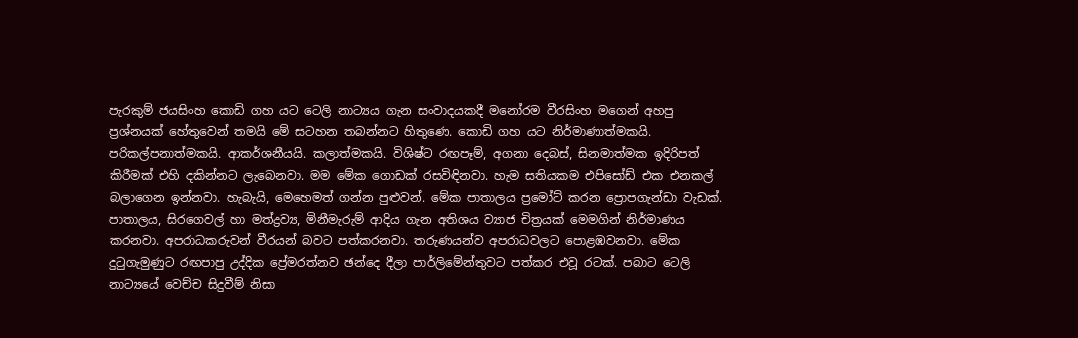පැරකුම් ජයසිංහ කොඩි ගහ යට ටෙලි නාට්‍යය ගැන සංවාදයකදී මනෝරම වීරසිංහ මගෙන් අහපු ප්‍රශ්නයක් හේතුවෙන් තමයි මේ සටහන තබන්නට හිතුණෙ. කොඩි ගහ යට නිර්මාණාත්මකයි. පරිකල්පනාත්මකයි. ආකර්ශනීයයි. කලාත්මකයි. විශිෂ්ට රඟපෑම්, අගනා දෙබස්, සිනමාත්මක ඉදිරිපත් කිරීමක් එහි දකින්නට ලැබෙනවා. මම මේක ගොඩක් රසවිඳිනවා. හැම සතියකම එපිසෝඩ් එක එනකල් බලාගෙන ඉන්නවා. හැබැයි, මෙහෙමත් ගන්න පුළුවන්. මේක පාතාලය ප්‍රමෝට් කරන ප්‍රොපගැන්ඩා වැඩක්. පාතාලය, සිරගෙවල් හා මත්ද්‍රව්‍ය, මිනීමැරුම් ආදිය ගැන අතිශය ව්‍යාජ චිත්‍රයක් මෙමගින් නිර්මාණය කරනවා. අපරාධකරුවන් වීරයන් බවට පත්කරනවා. තරුණයන්ව අපරාධවලට පොළඹවනවා. මේක දුටුගැමුණුට රඟපාපු උද්දික ප්‍රේමරත්නව ඡන්දෙ දීලා පාර්ලිමේන්තුවට පත්කර එවූ රටක්. පබාට ටෙලි නාට්‍යයේ වෙච්ච සිදුවීම් නිසා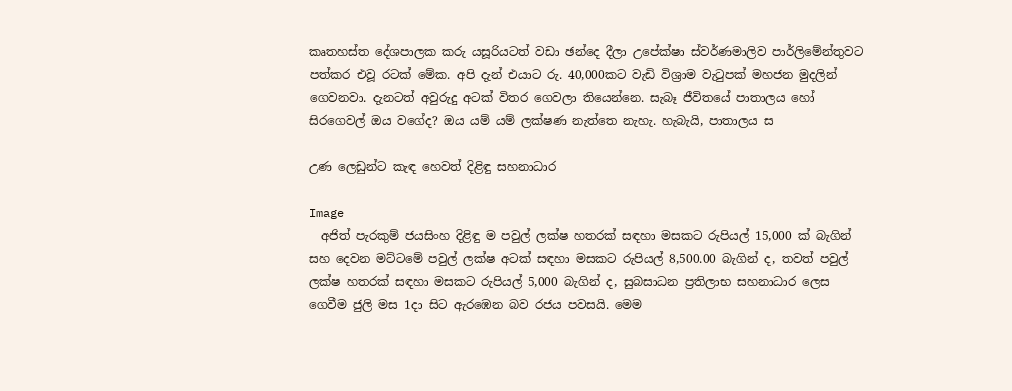කෘතහස්ත දේශපාලක කරු යසූරියටත් වඩා ඡන්දෙ දීලා උපේක්ෂා ස්වර්ණමාලිව පාර්ලිමේන්තුවට පත්කර එවූ රටක් මේක. අපි දැන් එයාට රු. 40,000කට වැඩි විශ්‍රාම වැටුපක් මහජන මුදලින් ගෙවනවා. දැනටත් අවුරුදු අටක් විතර ගෙවලා තියෙන්නෙ. සැබෑ ජීවිතයේ පාතාලය හෝ සිරගෙවල් ඔය වගේද? ඔය යම් යම් ලක්ෂණ නැත්තෙ නැහැ. හැබැයි, පාතාලය ස

උණ ලෙඩුන්ට කැඳ හෙවත් දිළිඳු සහනාධාර

Image
  අජිත් පැරකුම් ජයසිංහ දිළිඳු ම පවුල් ලක්ෂ හතරක් සඳහා මසකට රුපියල් 15,000 ක් බැගින් සහ දෙවන මට්ටමේ පවුල් ලක්ෂ අටක් සඳහා මසකට රුපියල් 8,500.00 බැගින් ද, තවත් පවුල් ලක්ෂ හතරක් සඳහා මසකට රුපියල් 5,000 බැගින් ද, සුබසාධන ප්‍රතිලාභ සහනාධාර ලෙස ගෙවීම ජුලි මස 1දා සිට ඇරඹෙන බව රජය පවසයි. මෙම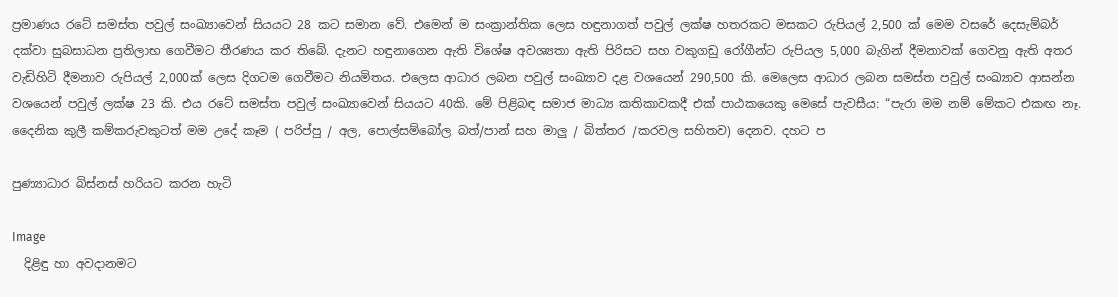ප්‍රමාණය රටේ සමස්ත පවුල් සංඛ්‍යාවෙන් සියයට 28 කට සමාන වේ. එමෙන් ම සංක්‍රාන්තික ලෙස හඳුනාගත් පවුල් ලක්ෂ හතරකට මසකට රුපියල් 2,500 ක් මෙම වසරේ දෙසැම්බර් දක්වා සුබසාධන ප්‍රතිලාභ ගෙවීමට තීරණය කර තිබේ. දැනට හඳුනාගෙන ඇති විශේෂ අවශ්‍යතා ඇති පිරිසට සහ වකුගඩු රෝගීන්ට රුපියල 5,000 බැගින් දීමනාවක් ගෙවනු ඇති අතර වැඩිහිටි දීමනාව රුපියල් 2,000ක් ලෙස දිගටම ගෙවීමට නියමිතය. එලෙස ආධාර ලබන පවුල් සංඛ්‍යාව දළ වශයෙන් 290,500 කි. මෙලෙස ආධාර ලබන සමස්ත පවුල් සංඛ්‍යාව ආසන්න වශයෙන් පවුල් ලක්ෂ 23 කි. එය රටේ සමස්ත පවුල් සංඛ්‍යාවෙන් සියයට 40කි. මේ පිළිබඳ සමාජ මාධ්‍ය කතිකාවකදී එක් පාඨකයෙකු මෙසේ පැවසීය: “පැරා මම නම් මේකට එකඟ නෑ. දෛනික කුලී කම්කරුවකුටත් මම උදේ කෑම ( පරිප්පු / අල, පොල්සම්බෝල බත්/පාන් සහ මාලු / බිත්තර /කරවල සහිතව) දෙනව. දහට ප

පුණ්‍යාධාර බිස්නස් හරියට කරන හැටි

Image
  දිළිඳු හා අවදානමට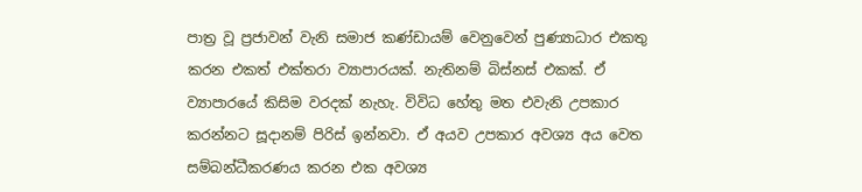පාත්‍ර වූ ප්‍රජාවන් වැනි සමාජ කණ්ඩායම් වෙනුවෙන් පුණ්‍යාධාර එකතු කරන එකත් එක්තරා ව්‍යාපාරයක්. නැතිනම් බිස්නස් එකක්. ඒ ව්‍යාපාරයේ කිසිම වරදක් නැහැ. විවිධ හේතු මත එවැනි උපකාර කරන්නට සූදානම් පිරිස් ඉන්නවා. ඒ අයව උපකාර අවශ්‍ය අය වෙත සම්බන්ධීකරණය කරන එක අවශ්‍ය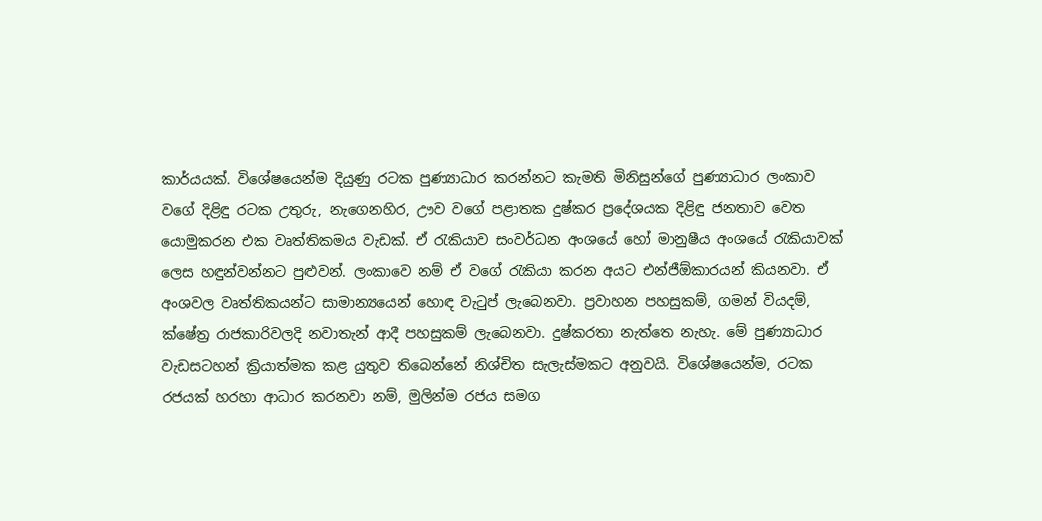කාර්යයක්. විශේෂයෙන්ම දියුණු රටක පුණ්‍යාධාර කරන්නට කැමති මිනිසුන්ගේ පුණ්‍යාධාර ලංකාව වගේ දිළිඳු රටක උතුරු, නැගෙනහිර, ඌව වගේ පළාතක දුෂ්කර ප්‍රදේශයක දිළිඳු ජනතාව වෙත යොමුකරන එක වෘත්තිකමය වැඩක්. ඒ රැකියාව සංවර්ධන අංශයේ හෝ මානුෂීය අංශයේ රැකියාවක් ලෙස හඳුන්වන්නට පුළුවන්. ලංකාවෙ නම් ඒ වගේ රැකියා කරන අයට එන්ජීඕකාරයන් කියනවා. ඒ අංශවල වෘත්තිකයන්ට සාමාන්‍යයෙන් හොඳ වැටුප් ලැබෙනවා. ප්‍රවාහන පහසුකම්, ගමන් වියදම්, ක්ෂේත්‍ර රාජකාරිවලදි නවාතැන් ආදී පහසුකම් ලැබෙනවා. දුෂ්කරතා නැත්තෙ නැහැ. මේ පුණ්‍යාධාර වැඩසටහන් ක්‍රියාත්මක කළ යුතුව තිබෙන්නේ නිශ්චිත සැලැස්මකට අනුවයි. විශේෂයෙන්ම, රටක රජයක් හරහා ආධාර කරනවා නම්, මුලින්ම රජය සමග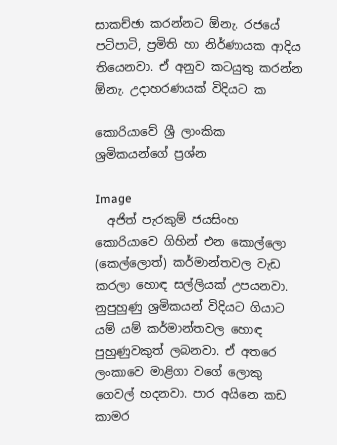සාකච්ඡා කරන්නට ඕනැ. රජයේ පටිපාටි, ප්‍රමිති හා නිර්ණායක ආදිය තියෙනවා. ඒ අනුව කටයුතු කරන්න ඕනැ. උදාහරණයක් විදියට ක

කොරියාවේ ශ්‍රී ලාංකික ශ්‍රමිකයන්ගේ ප්‍රශ්න

Image
  අජිත් පැරකුම් ජයසිංහ කොරියාවෙ ගිහින් එන කොල්ලො (කෙල්ලොත්) කර්මාන්තවල වැඩ කරලා හොඳ සල්ලියක් උපයනවා. නුපුහුණු ශ්‍රමිකයන් විදියට ගියාට යම් යම් කර්මාන්තවල හොඳ පුහුණුවකුත් ලබනවා. ඒ අතරෙ ලංකාවෙ මාළිගා වගේ ලොකු ගෙවල් හදනවා. පාර අයිනෙ කඩ කාමර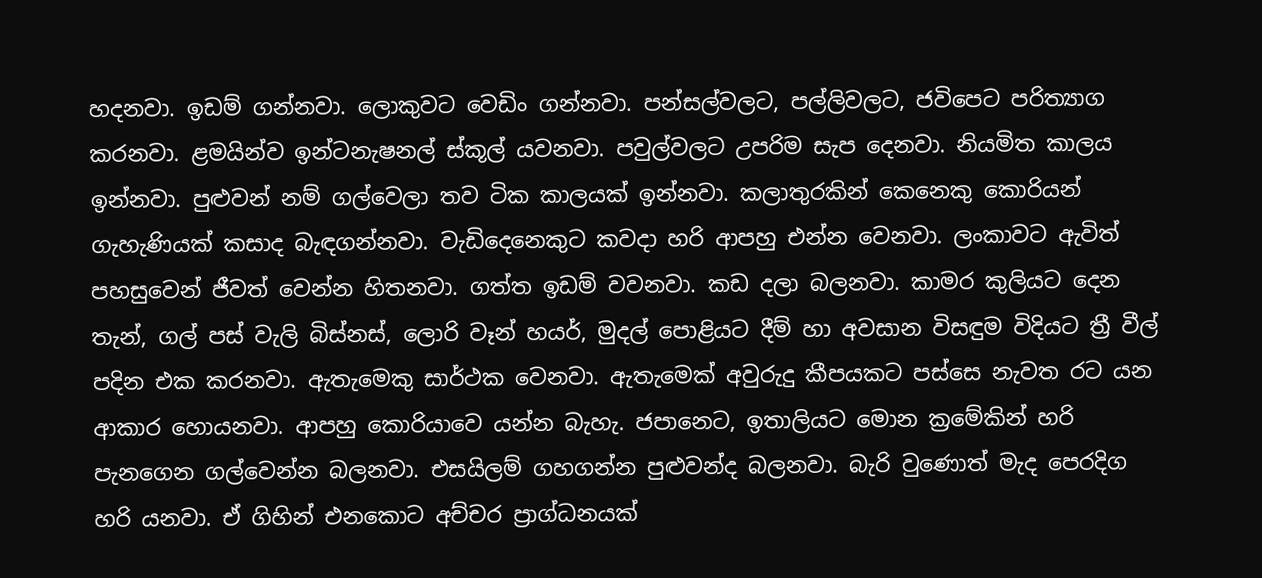හදනවා. ඉඩම් ගන්නවා. ලොකුවට වෙඩිං ගන්නවා. පන්සල්වලට, පල්ලිවලට, ජවිපෙට පරිත්‍යාග කරනවා. ළමයින්ව ඉන්ටනැෂනල් ස්කූල් යවනවා. පවුල්වලට උපරිම සැප දෙනවා. නියමිත කාලය ඉන්නවා. පුළුවන් නම් ගල්වෙලා තව ටික කාලයක් ඉන්නවා. කලාතුරකින් කෙනෙකු කොරියන් ගැහැණියක් කසාද බැඳගන්නවා. වැඩිදෙනෙකුට කවදා හරි ආපහු එන්න වෙනවා. ලංකාවට ඇවිත් පහසුවෙන් ජීවත් වෙන්න හිතනවා. ගත්ත ඉඩම් වවනවා. කඩ දලා බලනවා. කාමර කුලියට දෙන තැන්, ගල් පස් වැලි බිස්නස්, ලොරි වෑන් හයර්, මුදල් පොළියට දීම් හා අවසාන විසඳුම විදියට ත්‍රී වීල් පදින එක කරනවා. ඇතැමෙකු සාර්ථක වෙනවා. ඇතැමෙක් අවුරුදු කීපයකට පස්සෙ නැවත රට යන ආකාර හොයනවා. ආපහු කොරියාවෙ යන්න බැහැ. ජපානෙට, ඉතාලියට මොන ක්‍රමේකින් හරි පැනගෙන ගල්වෙන්න බලනවා. එසයිලම් ගහගන්න පුළුවන්ද බලනවා. බැරි වුණොත් මැද පෙරදිග හරි යනවා. ඒ ගිහින් එනකොට අච්චර ප්‍රාග්ධනයක්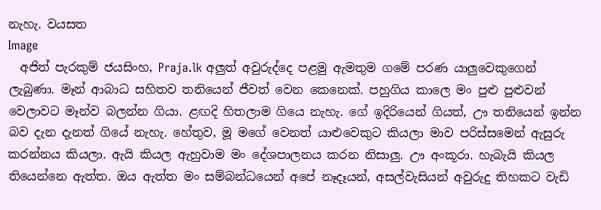නැහැ. වයසත
Image
  අජිත් පැරකුම් ජයසිංහ, Praja.lk අලුත් අවුරුද්දෙ පළමු ඇමතුම ගමේ පරණ යාලුවෙකුගෙන් ලැබුණා. මෑන් ආබාධ සහිතව තනියෙන් ජීවත් වෙන කෙනෙක්. පහුගිය කාලෙ මං පුළු පුළුවන් වෙලාවට මෑන්ව බලන්න ගියා. ළඟදි හිතලාම ගියෙ නැහැ. ගේ ඉදිරියෙන් ගියත්, ඌ තනියෙන් ඉන්න බව දැන දැනත් ගියේ නැහැ. හේතුව, මූ මගේ වෙනත් යාළුවෙකුට කියලා මාව පරිස්සමෙන් ඇසුරු කරන්නය කියලා. ඇයි කියල ඇහුවාම මං දේශපාලනය කරන නිසාලු. ඌ අංකූරා. හැබැයි කියල තියෙන්නෙ ඇත්ත. ඔය ඇත්ත මං සම්බන්ධයෙන් අපේ නෑදෑයන්, අසල්වැසියන් අවුරුදු තිහකට වැඩි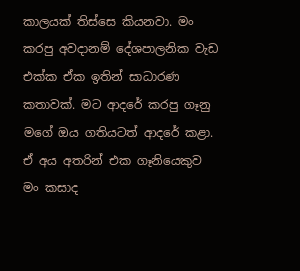කාලයක් තිස්සෙ කියනවා. මං කරපු අවදානම් දේශපාලනික වැඩ එක්ක ඒක ඉතින් සාධාරණ කතාවක්. මට ආදරේ කරපු ගෑනු මගේ ඔය ගතියටත් ආදරේ කළා. ඒ අය අතරින් එක ගෑනියෙකුව මං කසාද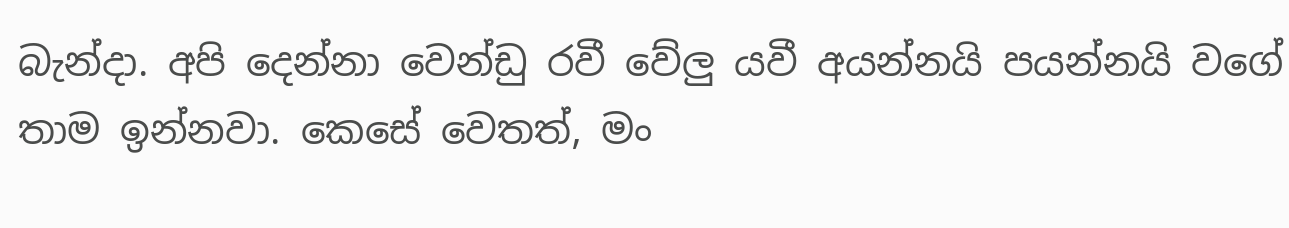බැන්දා. අපි දෙන්නා වෙන්ඩු රවී වේලු යවී අයන්නයි පයන්නයි වගේ තාම ඉන්නවා. කෙසේ වෙතත්, මං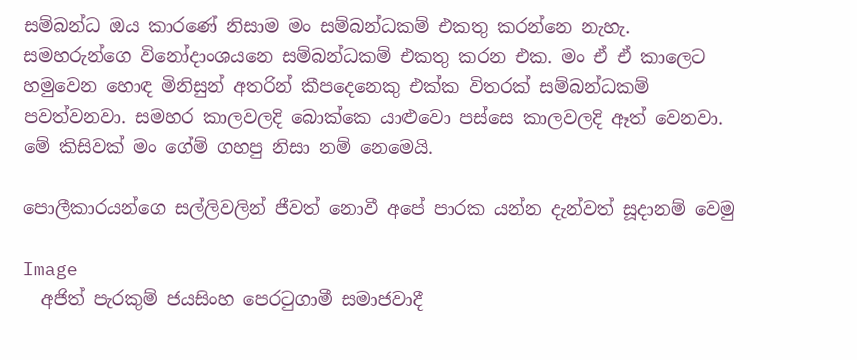සම්බන්ධ ඔය කාරණේ නිසාම මං සම්බන්ධකම් එකතු කරන්නෙ නැහැ. සමහරුන්ගෙ විනෝදාංශයනෙ සම්බන්ධකම් එකතු කරන එක. මං ඒ ඒ කාලෙට හමුවෙන හොඳ මිනිසුන් අතරින් කීපදෙනෙකු එක්ක විතරක් සම්බන්ධකම් පවත්වනවා. සමහර කාලවලදි බොක්කෙ යාළුවො පස්සෙ කාලවලදි ඈත් වෙනවා. මේ කිසිවක් මං ගේම් ගහපු නිසා නම් නෙමෙයි.

පොලීකාරයන්ගෙ සල්ලිවලින් ජීවත් නොවී අපේ පාරක යන්න දැන්වත් සූදානම් වෙමු

Image
  අජිත් පැරකුම් ජයසිංහ පෙරටුගාමී සමාජවාදී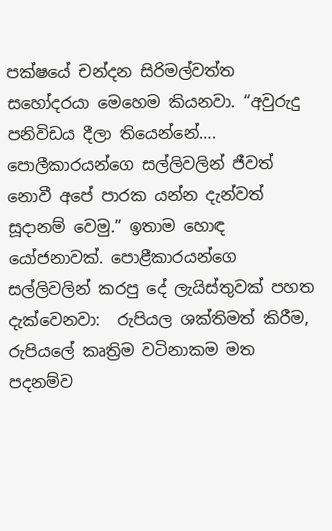පක්ෂයේ චන්දන සිරිමල්වත්ත සහෝදරයා මෙහෙම කියනවා. “අවුරුදු පනිවිඩය දීලා තියෙන්නේ…. පොලීකාරයන්ගෙ සල්ලිවලින් ජීවත් නොවී අපේ පාරක යන්න දැන්වත් සූදානම් වෙමු.” ඉතාම හොඳ යෝජනාවක්. පොළීකාරයන්ගෙ සල්ලිවලින් කරපු දේ ලැයිස්තුවක් පහත දැක්වෙනවා:  රුපියල ශක්තිමත් කිරීම,  රුපියලේ කෘත්‍රිම වටිනාකම මත පදනම්ව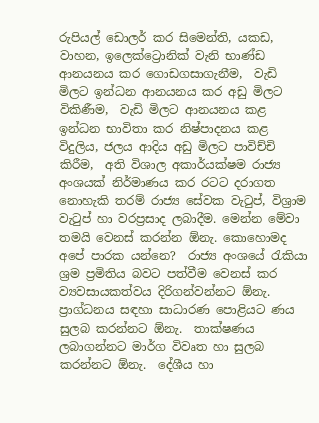රුපියල් ඩොලර් කර සිමෙන්ති, යකඩ, වාහන, ඉලෙක්ට්‍රොනික් වැනි භාණ්ඩ ආනයනය කර ගොඩගසාගැනීම,  වැඩි මිලට ඉන්ධන ආනයනය කර අඩු මිලට විකිණීම,  වැඩි මිලට ආනයනය කළ ඉන්ධන භාවිතා කර නිෂ්පාදනය කළ විදුලිය, ජලය ආදිය අඩු මිලට පාවිච්චි කිරීම,  අති විශාල අකාර්යක්ෂම රාජ්‍ය අංශයක් නිර්මාණය කර රටට දරාගත නොහැකි තරම් රාජ්‍ය සේවක වැටුප්, විශ්‍රාම වැටුප් හා වරප්‍රසාද ලබාදීම. මෙන්න මේවා තමයි වෙනස් කරන්න ඕනැ. කොහොමද අපේ පාරක යන්නෙ?  රාජ්‍ය අංශයේ රැකියා ශ්‍රම ප්‍රමිතිය බවට පත්වීම වෙනස් කර ව්‍යවසායකත්වය දිරිගන්වන්නට ඕනැ.  ප්‍රාග්ධනය සඳහා සාධාරණ පොළියට ණය සුලබ කරන්නට ඕනැ.  තාක්ෂණය ලබාගන්නට මාර්ග විවෘත හා සුලබ කරන්නට ඕනැ.  දේශීය හා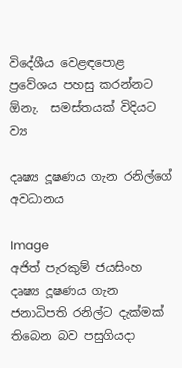විදේශීය වෙළඳපොළ ප්‍රවේශය පහසු කරන්නට ඕනැ.  සමස්තයක් විදියට ව්‍ය

දෘෂ්‍ය දූෂණය ගැන රනිල්ගේ අවධානය

Image
අජිත් පැරකුම් ජයසිංහ දෘෂ්‍ය දූෂණය ගැන ජනාධිපති රනිල්ට දැක්මක් තිබෙන බව පසුගියදා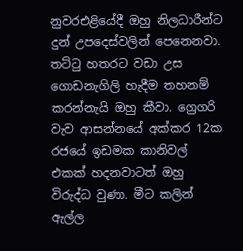නුවරඑළියේදී ඔහු නිලධාරීන්ට දුන් උපදෙස්වලින් පෙනෙනවා. තට්ටු හතරට වඩා උස ගොඩනැගිලි හැදීම තහනම් කරන්නැයි ඔහු කීවා. ග්‍රෙගරි වැව ආසන්නයේ අක්කර 12ක රජයේ ඉඩමක කානිවල් එකක් හදනවාටත් ඔහු විරුද්ධ වුණා. මීට කලින් ඇල්ල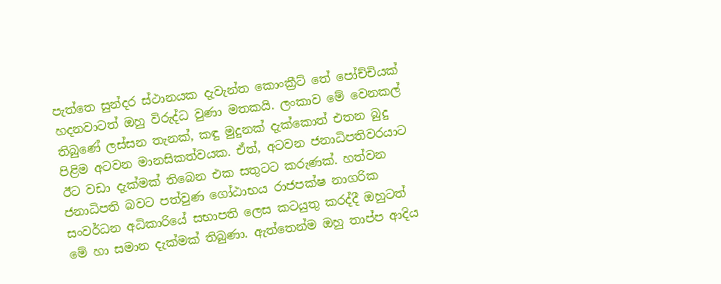පැත්තෙ සුන්දර ස්ථානයක දැවැන්ත කොංක්‍රීට් තේ පෝච්චියක් හදනවාටත් ඔහු විරුද්ධ වුණා මතකයි. ලංකාව මේ වෙනකල් තිබුණේ ලස්සන තැනක්, කඳු මුදුනක් දැක්කොත් එතන බුදු පිළිම අටවන මානසිකත්වයක. ඒත්, අටවන ජනාධිපතිවරයාට ඊට වඩා දැක්මක් තිබෙන එක සතුටට කරුණක්. හත්වන ජනාධිපති බවට පත්වුණ ගෝඨාභය රාජපක්ෂ නාගරික සංවර්ධන අධිකාරියේ සභාපති ලෙස කටයුතු කරද්දී ඔහුටත් මේ හා සමාන දැක්මක් තිබුණා. ඇත්තෙන්ම ඔහු තාප්ප ආදිය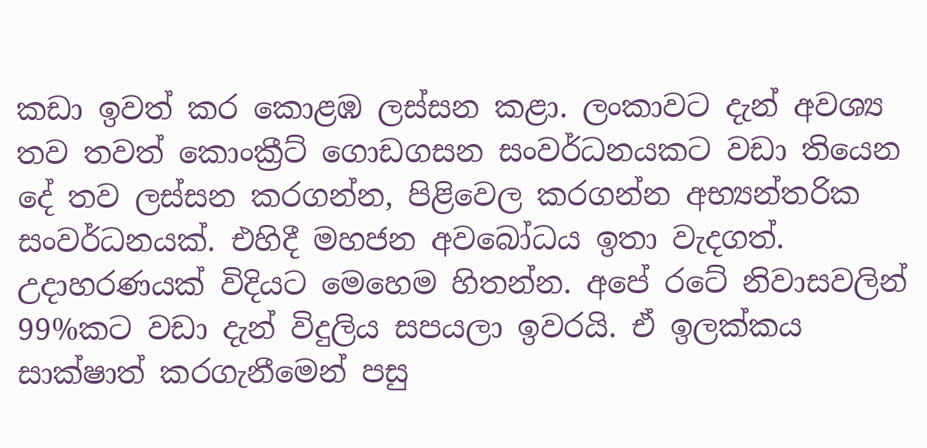කඩා ඉවත් කර කොළඹ ලස්සන කළා. ලංකාවට දැන් අවශ්‍ය තව තවත් කොංක්‍රීට් ගොඩගසන සංවර්ධනයකට වඩා තියෙන දේ තව ලස්සන කරගන්න, පිළිවෙල කරගන්න අභ්‍යන්තරික සංවර්ධනයක්. එහිදී මහජන අවබෝධය ඉතා වැදගත්. උදාහරණයක් විදියට මෙහෙම හිතන්න. අපේ රටේ නිවාසවලින් 99%කට වඩා දැන් විදුලිය සපයලා ඉවරයි. ඒ ඉලක්කය සාක්ෂාත් කරගැනීමෙන් පසු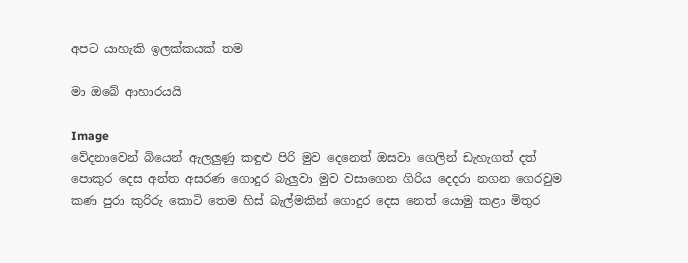අපට යාහැකි ඉලක්කයක් තම

මා ඔබේ ආහාරයයි

Image
වේදනාවෙන් බියෙන් ඇලලුණු කඳුළු පිරි මුව දෙනෙත් ඔසවා ගෙලින් ඩැහැගත් දත් පොකුර දෙස අන්ත අසරණ ගොදුර බැලුවා මුව වසාගෙන ගිරිය දෙදරා නගන ගෙරවුම කණ පුරා කුරිරු කොටි තෙම හිස් බැල්මකින් ගොදුර දෙස නෙත් යොමු කළා මිතුර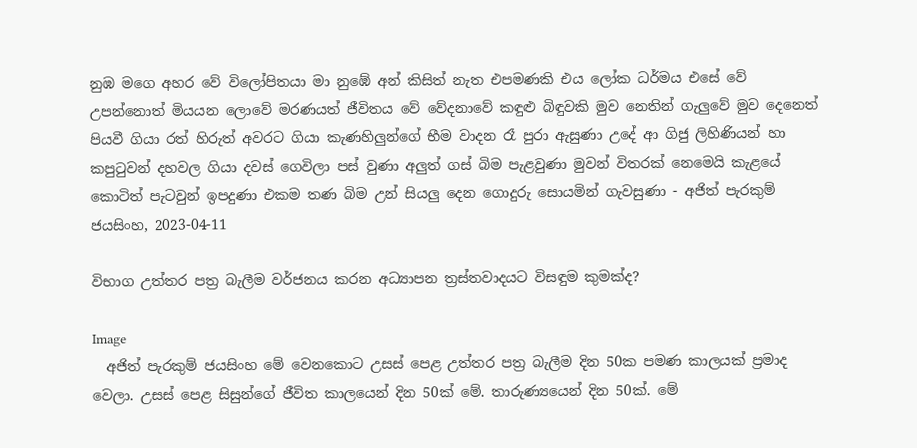නුඹ මගෙ අහර වේ විලෝපිතයා මා නුඹේ අන් කිසිත් නැත එපමණකි එය ලෝක ධර්මය එසේ වේ උපන්නොත් මියයන ලොවේ මරණයත් ජීවිතය වේ වේදනාවේ කඳුළු බිඳුවකි මුව නෙතින් ගැලුවේ මුව දෙනෙත් පියවී ගියා රත් හිරුත් අවරට ගියා කැණහිලුන්ගේ භීම වාදන රෑ පුරා ඇසුණා උදේ ආ ගිජු ලිහිණියන් හා කපුටුවන් දහවල ගියා දවස් ගෙවිලා පස් වුණා අලුත් ගස් බිම පැළවුණා මුවන් විතරක් නෙමෙයි කැළයේ කොටිත් පැටවුන් ඉපදුණා එකම තණ බිම උන් සියලු දෙන ගොදුරු සොයමින් ගැවසුණා - අජිත් පැරකුම් ජයසිංහ, 2023-04-11

විභාග උත්තර පත්‍ර බැලීම වර්ජනය කරන අධ්‍යාපන ත්‍රස්තවාදයට විසඳුම කුමක්ද?

Image
  අජිත් පැරකුම් ජයසිංහ මේ වෙනකොට උසස් පෙළ උත්තර පත්‍ර බැලීම දින 50ක පමණ කාලයක් ප්‍රමාද වෙලා. උසස් පෙළ සිසුන්ගේ ජීවිත කාලයෙන් දින 50ක් මේ. තාරුණ්‍යයෙන් දින 50ක්. මේ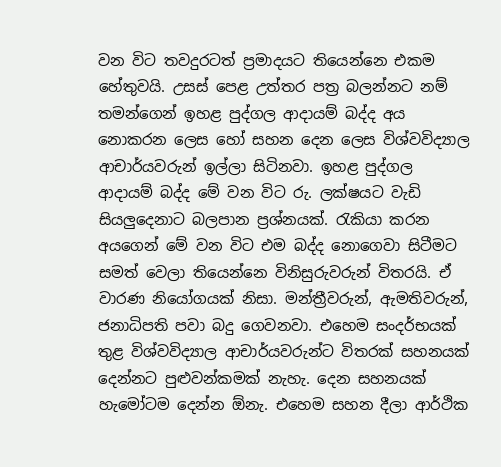වන විට තවදුරටත් ප්‍රමාදයට තියෙන්නෙ එකම හේතුවයි. උසස් පෙළ උත්තර පත්‍ර බලන්නට නම් තමන්ගෙන් ඉහළ පුද්ගල ආදායම් බද්ද අය නොකරන ලෙස හෝ සහන දෙන ලෙස විශ්වවිද්‍යාල ආචාර්යවරුන් ඉල්ලා සිටිනවා. ඉහළ පුද්ගල ආදායම් බද්ද මේ වන විට රු. ලක්ෂයට වැඩි සියලුදෙනාට බලපාන ප්‍රශ්නයක්. රැකියා කරන අයගෙන් මේ වන විට එම බද්ද නොගෙවා සිටීමට සමත් වෙලා තියෙන්නෙ විනිසුරුවරුන් විතරයි. ඒ වාරණ නියෝගයක් නිසා. මන්ත්‍රීවරුන්, ඇමතිවරුන්, ජනාධිපති පවා බදු ගෙවනවා. එහෙම සංදර්භයක් තුළ විශ්වවිද්‍යාල ආචාර්යවරුන්ට විතරක් සහනයක් දෙන්නට පුළුවන්කමක් නැහැ. දෙන සහනයක් හැමෝටම දෙන්න ඕනැ. එහෙම සහන දීලා ආර්ථික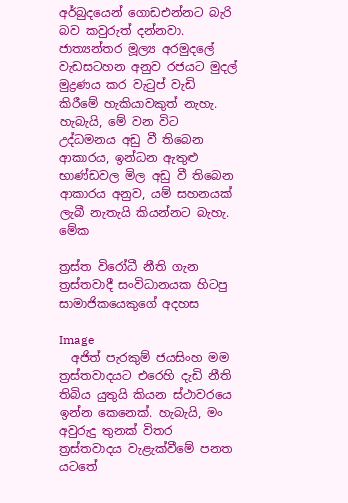අර්බුදයෙන් ගොඩඑන්නට බැරි බව කවුරුත් දන්නවා. ජාත්‍යන්තර මූල්‍ය අරමුදලේ වැඩසටහන අනුව රජයට මුදල් මුද්‍රණය කර වැටුප් වැඩි කිරීමේ හැකියාවකුත් නැහැ. හැබැයි, මේ වන විට උද්ධමනය අඩු වී තිබෙන ආකාරය, ඉන්ධන ඇතුළු භාණ්ඩවල මිල අඩු වී තිබෙන ආකාරය අනුව, යම් සහනයක් ලැබී නැතැයි කියන්නට බැහැ. මේක

ත්‍රස්ත විරෝධී නීති ගැන ත්‍රස්තවාදී සංවිධානයක හිටපු සාමාජිකයෙකුගේ අදහස

Image
  අජිත් පැරකුම් ජයසිංහ මම ත්‍රස්තවාදයට එරෙහි දැඩි නීති තිබිය යුතුයි කියන ස්ථාවරයෙ ඉන්න කෙනෙක්. හැබැයි, මං අවුරුදු තුනක් විතර ත්‍රස්තවාදය වැළැක්වීමේ පනත යටතේ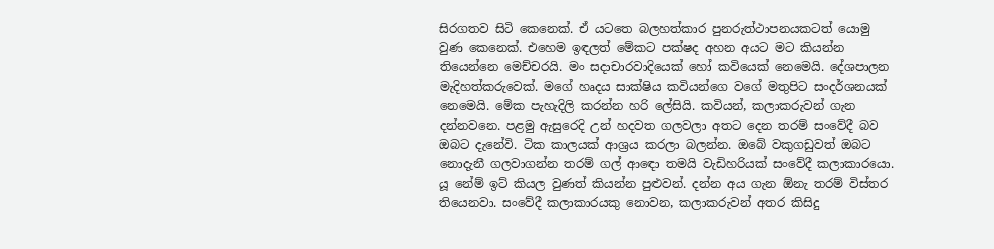සිරගතව සිටි කෙනෙක්. ඒ යටතෙ බලහත්කාර පුනරුත්ථාපනයකටත් යොමු වුණ කෙනෙක්. එහෙම ඉඳලත් මේකට පක්ෂද අහන අයට මට කියන්න තියෙන්නෙ මෙච්චරයි. මං සදාචාරවාදියෙක් හෝ කවියෙක් නෙමෙයි. දේශපාලන මැදිහත්කරුවෙක්. මගේ හෘදය සාක්ෂිය කවියන්ගෙ වගේ මතුපිට සංදර්ශනයක් නෙමෙයි. මේක පැහැදිලි කරන්න හරි ලේසියි. කවියන්, කලාකරුවන් ගැන දන්නවනෙ. පළමු ඇසුරෙදි උන් හදවත ගලවලා අතට දෙන තරම් සංවේදී බව ඔබට දැනේවි. ටික කාලයක් ආශ්‍රය කරලා බලන්න. ඔබේ වකුගඩුවත් ඔබට නොදැනී ගලවාගන්න තරම් ගල් ආඳො තමයි වැඩිහරියක් සංවේදී කලාකාරයො. යූ නේම් ඉට් කියල වුණත් කියන්න පුළුවන්. දන්න අය ගැන ඕනැ තරම් විස්තර තියෙනවා. සංවේදී කලාකාරයකු නොවන, කලාකරුවන් අතර කිසිදු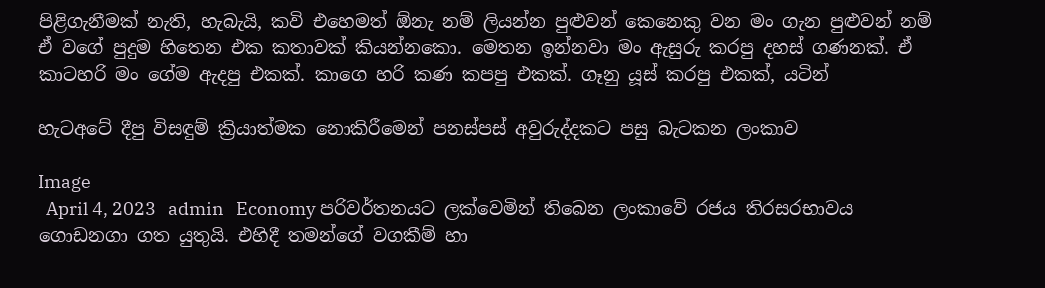පිළිගැනීමක් නැති, හැබැයි, කවි එහෙමත් ඕනැ නම් ලියන්න පුළුවන් කෙනෙකු වන මං ගැන පුළුවන් නම් ඒ වගේ පුදුම හිතෙන එක කතාවක් කියන්නකො. මෙතන ඉන්නවා මං ඇසුරු කරපු දහස් ගණනක්. ඒ කාටහරි මං ගේම ඇදපු එකක්. කාගෙ හරි කණ කපපු එකක්. ගෑනු යූස් කරපු එකක්, යටින්

හැටඅටේ දීපු විසඳුම් ක්‍රියාත්මක නොකිරීමෙන් පනස්පස් අවුරුද්දකට පසු බැටකන ලංකාව

Image
  April 4, 2023   admin   Economy පරිවර්තනයට ලක්වෙමින් තිබෙන ලංකාවේ රජය තිරසරභාවය ගොඩනගා ගත යුතුයි. එහිදී තමන්ගේ වගකීම් හා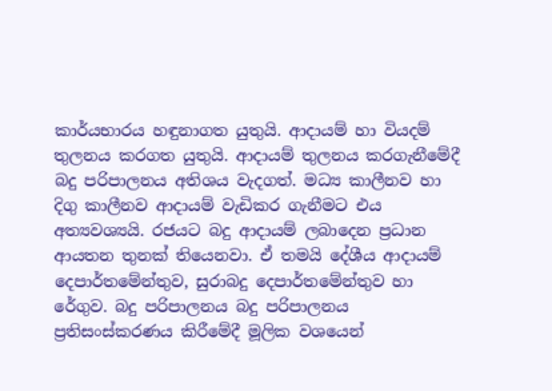කාර්යභාරය හඳුනාගත යුතුයි. ආදායම් හා වියදම් තුලනය කරගත යුතුයි. ආදායම් තුලනය කරගැනීමේදී බදු පරිපාලනය අතිශය වැදගත්. මධ්‍ය කාලීනව හා දිගු කාලීනව ආදායම් වැඩිකර ගැනීමට එය අත්‍යවශ්‍යයි. රජයට බදු ආදායම් ලබාදෙන ප්‍රධාන ආයතන තුනක් තියෙනවා. ඒ තමයි දේශීය ආදායම් දෙපාර්තමේන්තුව, සුරාබදු දෙපාර්තමේන්තුව හා රේගුව. බදු පරිපාලනය බදු පරිපාලනය ප්‍රතිසංස්කරණය කිරීමේදී මූලික වශයෙන්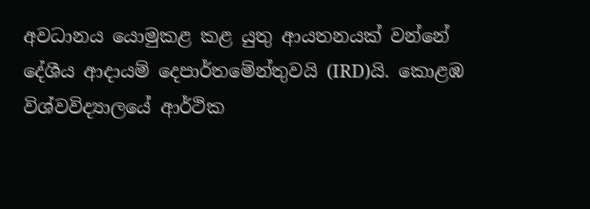අවධානය යොමුකළ කළ යුතු ආයතනයක් වන්නේ දේශීය ආදායම් දෙපාර්තමේන්තුවයි (IRD)යි. කොළඹ විශ්වවිද්‍යාලයේ ආර්ථික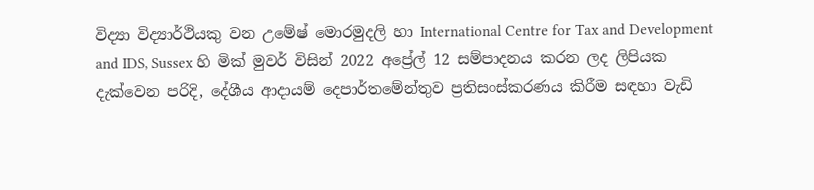විද්‍යා විද්‍යාර්ථියකු වන උමේෂ් මොරමුදලි හා International Centre for Tax and Development and IDS, Sussex හි මික් මුවර් විසින් 2022 අප්‍රේල් 12 සම්පාදනය කරන ලද ලිපියක දැක්වෙන පරිදි, දේශීය ආදායම් දෙපාර්තමේන්තුව ප්‍රතිසංස්කරණය කිරීම සඳහා වැඩි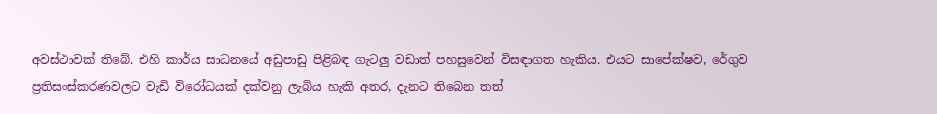අවස්ථාවක් තිබේ. එහි කාර්ය සාධනයේ අඩුපාඩු පිළිබඳ ගැටලු වඩාත් පහසුවෙන් විසඳාගත හැකිය. එයට සාපේක්ෂව, රේගුව ප්‍රතිසංස්කරණවලට වැඩි විරෝධයක් දක්වනු ලැබිය හැකි අතර, දැනට තිබෙන තත්